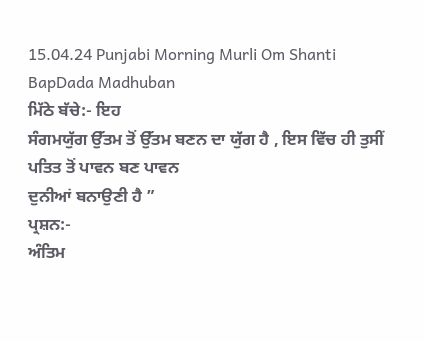15.04.24 Punjabi Morning Murli Om Shanti BapDada Madhuban
ਮਿੱਠੇ ਬੱਚੇ:- ਇਹ
ਸੰਗਮਯੁੱਗ ਉੱਤਮ ਤੋਂ ਉੱਤਮ ਬਣਨ ਦਾ ਯੁੱਗ ਹੈ , ਇਸ ਵਿੱਚ ਹੀ ਤੁਸੀਂ ਪਤਿਤ ਤੋਂ ਪਾਵਨ ਬਣ ਪਾਵਨ
ਦੁਨੀਆਂ ਬਨਾਉਣੀ ਹੈ ”
ਪ੍ਰਸ਼ਨ:-
ਅੰਤਿਮ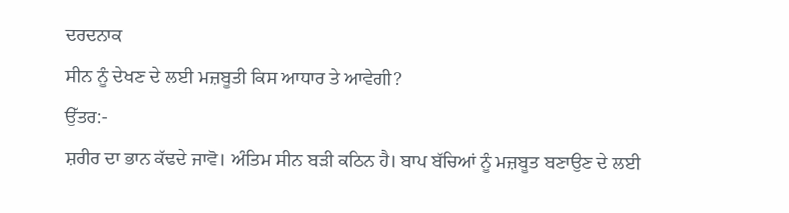ਦਰਦਨਾਕ
ਸੀਨ ਨੂੰ ਦੇਖਣ ਦੇ ਲਈ ਮਜ਼ਬੂਤੀ ਕਿਸ ਆਧਾਰ ਤੇ ਆਵੇਗੀ?
ਉੱਤਰ:-
ਸ਼ਰੀਰ ਦਾ ਭਾਨ ਕੱਢਦੇ ਜਾਵੋ। ਅੰਤਿਮ ਸੀਨ ਬੜੀ ਕਠਿਨ ਹੈ। ਬਾਪ ਬੱਚਿਆਂ ਨੂੰ ਮਜ਼ਬੂਤ ਬਣਾਉਣ ਦੇ ਲਈ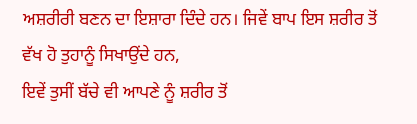ਅਸ਼ਰੀਰੀ ਬਣਨ ਦਾ ਇਸ਼ਾਰਾ ਦਿੰਦੇ ਹਨ। ਜਿਵੇਂ ਬਾਪ ਇਸ ਸ਼ਰੀਰ ਤੋਂ ਵੱਖ ਹੋ ਤੁਹਾਨੂੰ ਸਿਖਾਉਂਦੇ ਹਨ,
ਇਵੇਂ ਤੁਸੀਂ ਬੱਚੇ ਵੀ ਆਪਣੇ ਨੂੰ ਸ਼ਰੀਰ ਤੋਂ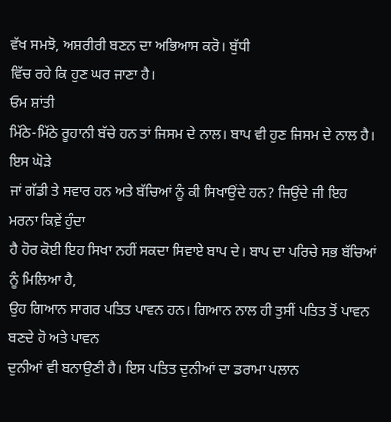ਵੱਖ ਸਮਝੋ, ਅਸ਼ਰੀਰੀ ਬਣਨ ਦਾ ਅਭਿਆਸ ਕਰੋ। ਬੁੱਧੀ
ਵਿੱਚ ਰਹੇ ਕਿ ਹੁਣ ਘਰ ਜਾਣਾ ਹੈ।
ਓਮ ਸ਼ਾਂਤੀ
ਮਿੱਠੇ-ਮਿੱਠੇ ਰੂਹਾਨੀ ਬੱਚੇ ਹਨ ਤਾਂ ਜਿਸਮ ਦੇ ਨਾਲ। ਬਾਪ ਵੀ ਹੁਣ ਜਿਸਮ ਦੇ ਨਾਲ ਹੈ। ਇਸ ਘੋੜੇ
ਜਾਂ ਗੱਡੀ ਤੇ ਸਵਾਰ ਹਨ ਅਤੇ ਬੱਚਿਆਂ ਨੂੰ ਕੀ ਸਿਖਾਉਂਦੇ ਹਨ? ਜਿਉਂਦੇ ਜੀ ਇਹ ਮਰਨਾ ਕਿਵ਼ੇਂ ਹੁੰਦਾ
ਹੈ ਹੋਰ ਕੋਈ ਇਹ ਸਿਖਾ ਨਹੀਂ ਸਕਦਾ ਸਿਵਾਏ ਬਾਪ ਦੇ। ਬਾਪ ਦਾ ਪਰਿਚੇ ਸਭ ਬੱਚਿਆਂ ਨੂੰ ਮਿਲਿਆ ਹੈ,
ਉਹ ਗਿਆਨ ਸਾਗਰ ਪਤਿਤ ਪਾਵਨ ਹਨ। ਗਿਆਨ ਨਾਲ ਹੀ ਤੁਸੀਂ ਪਤਿਤ ਤੋਂ ਪਾਵਨ ਬਣਦੇ ਹੋ ਅਤੇ ਪਾਵਨ
ਦੁਨੀਆਂ ਵੀ ਬਨਾਉਣੀ ਹੈ। ਇਸ ਪਤਿਤ ਦੁਨੀਆਂ ਦਾ ਡਰਾਮਾ ਪਲਾਨ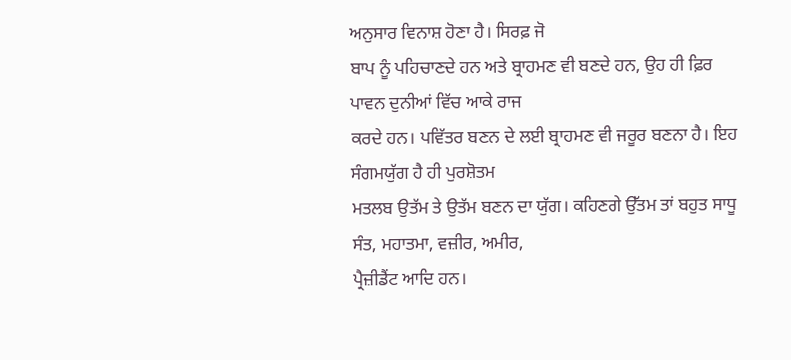ਅਨੁਸਾਰ ਵਿਨਾਸ਼ ਹੋਣਾ ਹੈ। ਸਿਰਫ਼ ਜੋ
ਬਾਪ ਨੂੰ ਪਹਿਚਾਣਦੇ ਹਨ ਅਤੇ ਬ੍ਰਾਹਮਣ ਵੀ ਬਣਦੇ ਹਨ, ਉਹ ਹੀ ਫ਼ਿਰ ਪਾਵਨ ਦੁਨੀਆਂ ਵਿੱਚ ਆਕੇ ਰਾਜ
ਕਰਦੇ ਹਨ। ਪਵਿੱਤਰ ਬਣਨ ਦੇ ਲਈ ਬ੍ਰਾਹਮਣ ਵੀ ਜਰੂਰ ਬਣਨਾ ਹੈ। ਇਹ ਸੰਗਮਯੁੱਗ ਹੈ ਹੀ ਪੁਰਸ਼ੋਤਮ
ਮਤਲਬ ਉਤੱਮ ਤੇ ਉਤੱਮ ਬਣਨ ਦਾ ਯੁੱਗ। ਕਹਿਣਗੇ ਉੱਤਮ ਤਾਂ ਬਹੁਤ ਸਾਧੂ ਸੰਤ, ਮਹਾਤਮਾ, ਵਜ਼ੀਰ, ਅਮੀਰ,
ਪ੍ਰੈਜ਼ੀਡੈਂਟ ਆਦਿ ਹਨ।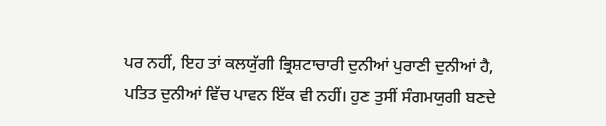ਪਰ ਨਹੀਂ, ਇਹ ਤਾਂ ਕਲਯੁੱਗੀ ਭ੍ਰਿਸ਼ਟਾਚਾਰੀ ਦੁਨੀਆਂ ਪੁਰਾਣੀ ਦੁਨੀਆਂ ਹੈ,
ਪਤਿਤ ਦੁਨੀਆਂ ਵਿੱਚ ਪਾਵਨ ਇੱਕ ਵੀ ਨਹੀਂ। ਹੁਣ ਤੁਸੀਂ ਸੰਗਮਯੁਗੀ ਬਣਦੇ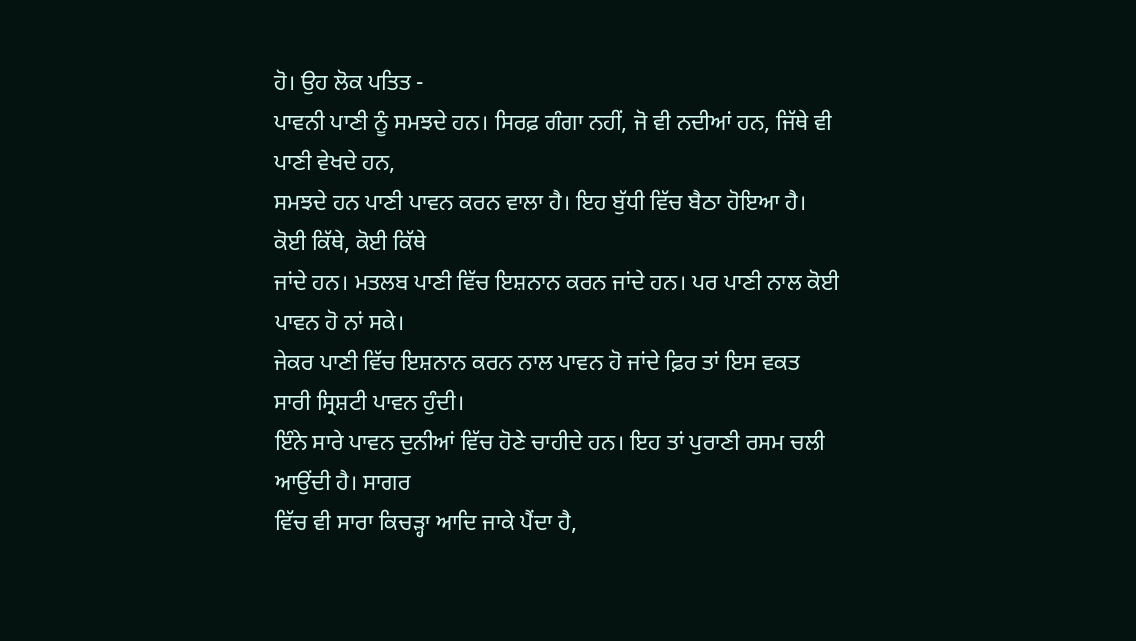ਹੋ। ਉਹ ਲੋਕ ਪਤਿਤ -
ਪਾਵਨੀ ਪਾਣੀ ਨੂੰ ਸਮਝਦੇ ਹਨ। ਸਿਰਫ਼ ਗੰਗਾ ਨਹੀਂ, ਜੋ ਵੀ ਨਦੀਆਂ ਹਨ, ਜਿੱਥੇ ਵੀ ਪਾਣੀ ਵੇਖਦੇ ਹਨ,
ਸਮਝਦੇ ਹਨ ਪਾਣੀ ਪਾਵਨ ਕਰਨ ਵਾਲਾ ਹੈ। ਇਹ ਬੁੱਧੀ ਵਿੱਚ ਬੈਠਾ ਹੋਇਆ ਹੈ। ਕੋਈ ਕਿੱਥੇ, ਕੋਈ ਕਿੱਥੇ
ਜਾਂਦੇ ਹਨ। ਮਤਲਬ ਪਾਣੀ ਵਿੱਚ ਇਸ਼ਨਾਨ ਕਰਨ ਜਾਂਦੇ ਹਨ। ਪਰ ਪਾਣੀ ਨਾਲ ਕੋਈ ਪਾਵਨ ਹੋ ਨਾਂ ਸਕੇ।
ਜੇਕਰ ਪਾਣੀ ਵਿੱਚ ਇਸ਼ਨਾਨ ਕਰਨ ਨਾਲ ਪਾਵਨ ਹੋ ਜਾਂਦੇ ਫ਼ਿਰ ਤਾਂ ਇਸ ਵਕਤ ਸਾਰੀ ਸ੍ਰਿਸ਼ਟੀ ਪਾਵਨ ਹੁੰਦੀ।
ਇੰਨੇ ਸਾਰੇ ਪਾਵਨ ਦੁਨੀਆਂ ਵਿੱਚ ਹੋਣੇ ਚਾਹੀਦੇ ਹਨ। ਇਹ ਤਾਂ ਪੁਰਾਣੀ ਰਸਮ ਚਲੀ ਆਉਂਦੀ ਹੈ। ਸਾਗਰ
ਵਿੱਚ ਵੀ ਸਾਰਾ ਕਿਚੜ੍ਹਾ ਆਦਿ ਜਾਕੇ ਪੈਂਦਾ ਹੈ,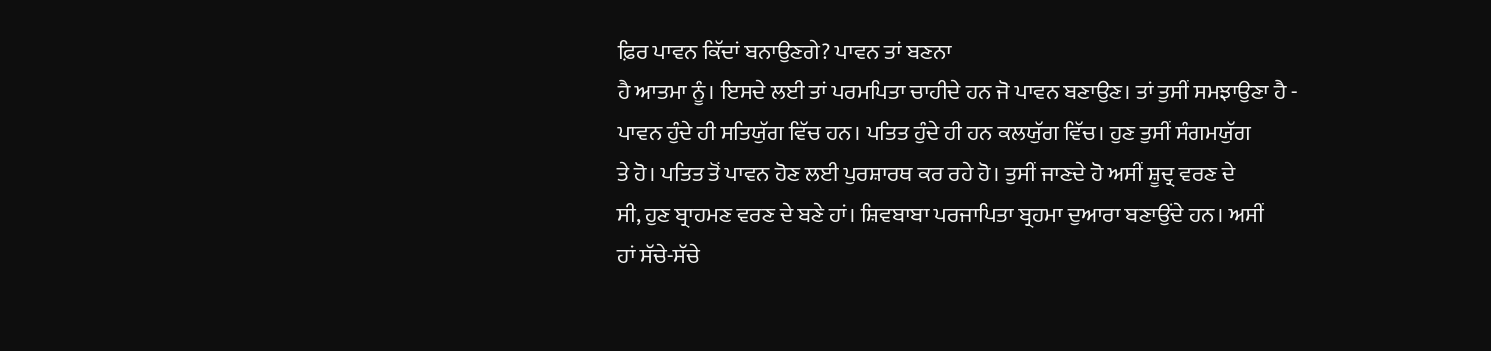ਫ਼ਿਰ ਪਾਵਨ ਕਿੱਦਾਂ ਬਨਾਉਣਗੇ? ਪਾਵਨ ਤਾਂ ਬਣਨਾ
ਹੈ ਆਤਮਾ ਨੂੰ। ਇਸਦੇ ਲਈ ਤਾਂ ਪਰਮਪਿਤਾ ਚਾਹੀਦੇ ਹਨ ਜੋ ਪਾਵਨ ਬਣਾਉਣ। ਤਾਂ ਤੁਸੀਂ ਸਮਝਾਉਣਾ ਹੈ -
ਪਾਵਨ ਹੁੰਦੇ ਹੀ ਸਤਿਯੁੱਗ ਵਿੱਚ ਹਨ। ਪਤਿਤ ਹੁੰਦੇ ਹੀ ਹਨ ਕਲਯੁੱਗ ਵਿੱਚ। ਹੁਣ ਤੁਸੀਂ ਸੰਗਮਯੁੱਗ
ਤੇ ਹੋ। ਪਤਿਤ ਤੋਂ ਪਾਵਨ ਹੋਣ ਲਈ ਪੁਰਸ਼ਾਰਥ ਕਰ ਰਹੇ ਹੋ। ਤੁਸੀਂ ਜਾਣਦੇ ਹੋ ਅਸੀਂ ਸ਼ੂਦ੍ਰ ਵਰਣ ਦੇ
ਸੀ, ਹੁਣ ਬ੍ਰਾਹਮਣ ਵਰਣ ਦੇ ਬਣੇ ਹਾਂ। ਸ਼ਿਵਬਾਬਾ ਪਰਜਾਪਿਤਾ ਬ੍ਰਹਮਾ ਦੁਆਰਾ ਬਣਾਉਂਦੇ ਹਨ। ਅਸੀਂ
ਹਾਂ ਸੱਚੇ-ਸੱਚੇ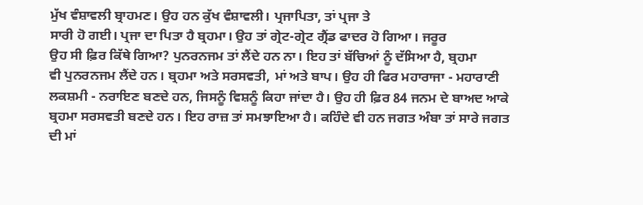ਮੁੱਖ ਵੰਸ਼ਾਵਲੀ ਬ੍ਰਾਹਮਣ। ਉਹ ਹਨ ਕੁੱਖ ਵੰਸ਼ਾਵਲੀ। ਪ੍ਰਜਾਪਿਤਾ, ਤਾਂ ਪ੍ਰਜਾ ਤੇ
ਸਾਰੀ ਹੋ ਗਈ। ਪ੍ਰਜਾ ਦਾ ਪਿਤਾ ਹੈ ਬ੍ਰਹਮਾ। ਉਹ ਤਾਂ ਗ੍ਰੇਟ-ਗ੍ਰੇਟ ਗ੍ਰੈਂਡ ਫਾਦਰ ਹੋ ਗਿਆ। ਜਰੂਰ
ਉਹ ਸੀ ਫ਼ਿਰ ਕਿੱਥੇ ਗਿਆ? ਪੁਨਰਨਜਮ ਤਾਂ ਲੈਂਦੇ ਹਨ ਨਾ। ਇਹ ਤਾਂ ਬੱਚਿਆਂ ਨੂੰ ਦੱਸਿਆ ਹੈ, ਬ੍ਰਹਮਾ
ਵੀ ਪੁਨਰਨਜਮ ਲੈਂਦੇ ਹਨ। ਬ੍ਰਹਮਾ ਅਤੇ ਸਰਸਵਤੀ, ਮਾਂ ਅਤੇ ਬਾਪ। ਉਹ ਹੀ ਫਿਰ ਮਹਾਰਾਜਾ - ਮਹਾਰਾਣੀ
ਲਕਸ਼ਮੀ - ਨਰਾਇਣ ਬਣਦੇ ਹਨ, ਜਿਸਨੂੰ ਵਿਸ਼ਨੂੰ ਕਿਹਾ ਜਾਂਦਾ ਹੈ। ਉਹ ਹੀ ਫ਼ਿਰ 84 ਜਨਮ ਦੇ ਬਾਅਦ ਆਕੇ
ਬ੍ਰਹਮਾ ਸਰਸਵਤੀ ਬਣਦੇ ਹਨ। ਇਹ ਰਾਜ਼ ਤਾਂ ਸਮਝਾਇਆ ਹੈ। ਕਹਿੰਦੇ ਵੀ ਹਨ ਜਗਤ ਅੰਬਾ ਤਾਂ ਸਾਰੇ ਜਗਤ
ਦੀ ਮਾਂ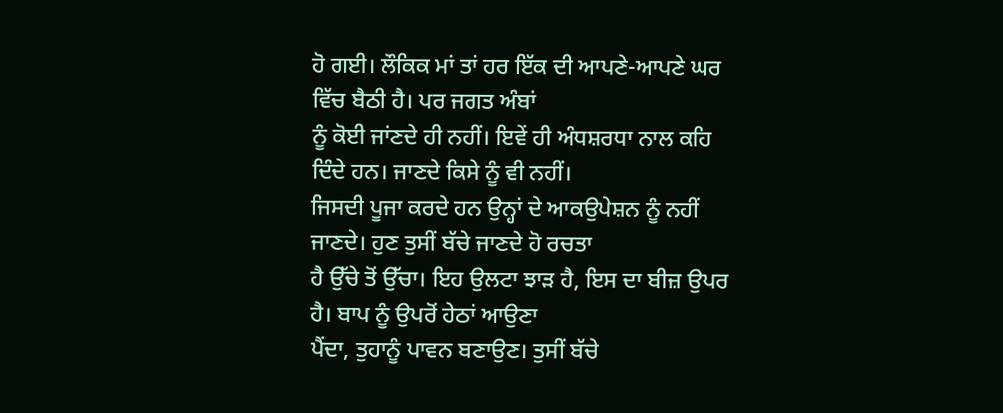ਹੋ ਗਈ। ਲੌਕਿਕ ਮਾਂ ਤਾਂ ਹਰ ਇੱਕ ਦੀ ਆਪਣੇ-ਆਪਣੇ ਘਰ ਵਿੱਚ ਬੈਠੀ ਹੈ। ਪਰ ਜਗਤ ਅੰਬਾਂ
ਨੂੰ ਕੋਈ ਜਾਂਣਦੇ ਹੀ ਨਹੀਂ। ਇਵੇਂ ਹੀ ਅੰਧਸ਼ਰਧਾ ਨਾਲ ਕਹਿ ਦਿੰਦੇ ਹਨ। ਜਾਣਦੇ ਕਿਸੇ ਨੂੰ ਵੀ ਨਹੀਂ।
ਜਿਸਦੀ ਪੂਜਾ ਕਰਦੇ ਹਨ ਉਨ੍ਹਾਂ ਦੇ ਆਕਉਪੇਸ਼ਨ ਨੂੰ ਨਹੀਂ ਜਾਣਦੇ। ਹੁਣ ਤੁਸੀਂ ਬੱਚੇ ਜਾਣਦੇ ਹੋ ਰਚਤਾ
ਹੈ ਉੱਚੇ ਤੋਂ ਉੱਚਾ। ਇਹ ਉਲਟਾ ਝਾੜ ਹੈ, ਇਸ ਦਾ ਬੀਜ਼ ਉਪਰ ਹੈ। ਬਾਪ ਨੂੰ ਉਪਰੋਂ ਹੇਠਾਂ ਆਉਣਾ
ਪੈਂਦਾ, ਤੁਹਾਨੂੰ ਪਾਵਨ ਬਣਾਉਣ। ਤੁਸੀਂ ਬੱਚੇ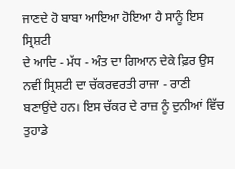ਜਾਣਦੇ ਹੋ ਬਾਬਾ ਆਇਆ ਹੋਇਆ ਹੈ ਸਾਨੂੰ ਇਸ ਸ੍ਰਿਸ਼ਟੀ
ਦੇ ਆਦਿ - ਮੱਧ - ਅੰਤ ਦਾ ਗਿਆਨ ਦੇਕੇ ਫ਼ਿਰ ਉਸ ਨਵੀਂ ਸ੍ਰਿਸ਼ਟੀ ਦਾ ਚੱਕਰਵਰਤੀ ਰਾਜਾ - ਰਾਣੀ
ਬਣਾਉਂਦੇ ਹਨ। ਇਸ ਚੱਕਰ ਦੇ ਰਾਜ਼ ਨੂੰ ਦੁਨੀਆਂ ਵਿੱਚ ਤੁਹਾਡੇ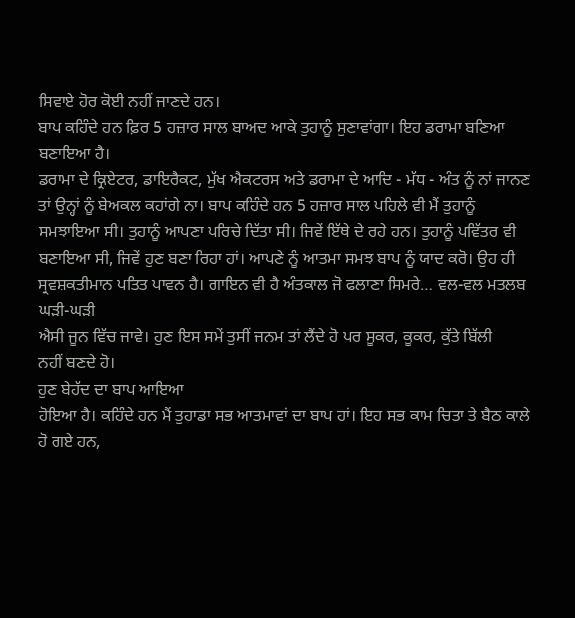ਸਿਵਾਏ ਹੋਰ ਕੋਈ ਨਹੀਂ ਜਾਣਦੇ ਹਨ।
ਬਾਪ ਕਹਿੰਦੇ ਹਨ ਫ਼ਿਰ 5 ਹਜ਼ਾਰ ਸਾਲ ਬਾਅਦ ਆਕੇ ਤੁਹਾਨੂੰ ਸੁਣਾਵਾਂਗਾ। ਇਹ ਡਰਾਮਾ ਬਣਿਆ ਬਣਾਇਆ ਹੈ।
ਡਰਾਮਾ ਦੇ ਕ੍ਰਿਏਟਰ, ਡਾਇਰੈਕਟ, ਮੁੱਖ ਐਕਟਰਸ ਅਤੇ ਡਰਾਮਾ ਦੇ ਆਦਿ - ਮੱਧ - ਅੰਤ ਨੂੰ ਨਾਂ ਜਾਨਣ
ਤਾਂ ਉਨ੍ਹਾਂ ਨੂੰ ਬੇਅਕਲ ਕਹਾਂਗੇ ਨਾ। ਬਾਪ ਕਹਿੰਦੇ ਹਨ 5 ਹਜ਼ਾਰ ਸਾਲ ਪਹਿਲੇ ਵੀ ਮੈਂ ਤੁਹਾਨੂੰ
ਸਮਝਾਇਆ ਸੀ। ਤੁਹਾਨੂੰ ਆਪਣਾ ਪਰਿਚੇ ਦਿੱਤਾ ਸੀ। ਜਿਵੇਂ ਇੱਥੇ ਦੇ ਰਹੇ ਹਨ। ਤੁਹਾਨੂੰ ਪਵਿੱਤਰ ਵੀ
ਬਣਾਇਆ ਸੀ, ਜਿਵੇਂ ਹੁਣ ਬਣਾ ਰਿਹਾ ਹਾਂ। ਆਪਣੇ ਨੂੰ ਆਤਮਾ ਸਮਝ ਬਾਪ ਨੂੰ ਯਾਦ ਕਰੋ। ਉਹ ਹੀ
ਸ੍ਰਵਸ਼ਕਤੀਮਾਨ ਪਤਿਤ ਪਾਵਨ ਹੈ। ਗਾਇਨ ਵੀ ਹੈ ਅੰਤਕਾਲ ਜੋ ਫਲਾਣਾ ਸਿਮਰੇ… ਵਲ-ਵਲ ਮਤਲਬ ਘੜੀ-ਘੜੀ
ਐਸੀ ਜੂਨ ਵਿੱਚ ਜਾਵੇ। ਹੁਣ ਇਸ ਸਮੇਂ ਤੁਸੀਂ ਜਨਮ ਤਾਂ ਲੈਂਦੇ ਹੋ ਪਰ ਸੂਕਰ, ਕੂਕਰ, ਕੁੱਤੇ ਬਿੱਲੀ
ਨਹੀਂ ਬਣਦੇ ਹੋ।
ਹੁਣ ਬੇਹੱਦ ਦਾ ਬਾਪ ਆਇਆ
ਹੋਇਆ ਹੈ। ਕਹਿੰਦੇ ਹਨ ਮੈਂ ਤੁਹਾਡਾ ਸਭ ਆਤਮਾਵਾਂ ਦਾ ਬਾਪ ਹਾਂ। ਇਹ ਸਭ ਕਾਮ ਚਿਤਾ ਤੇ ਬੈਠ ਕਾਲੇ
ਹੋ ਗਏ ਹਨ,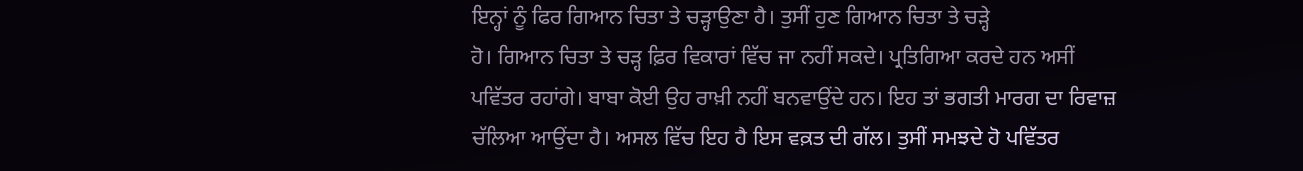ਇਨ੍ਹਾਂ ਨੂੰ ਫਿਰ ਗਿਆਨ ਚਿਤਾ ਤੇ ਚੜ੍ਹਾਉਣਾ ਹੈ। ਤੁਸੀਂ ਹੁਣ ਗਿਆਨ ਚਿਤਾ ਤੇ ਚੜ੍ਹੇ
ਹੋ। ਗਿਆਨ ਚਿਤਾ ਤੇ ਚੜ੍ਹ ਫ਼ਿਰ ਵਿਕਾਰਾਂ ਵਿੱਚ ਜਾ ਨਹੀਂ ਸਕਦੇ। ਪ੍ਰਤਿਗਿਆ ਕਰਦੇ ਹਨ ਅਸੀਂ
ਪਵਿੱਤਰ ਰਹਾਂਗੇ। ਬਾਬਾ ਕੋਈ ਉਹ ਰਾਖ਼ੀ ਨਹੀਂ ਬਨਵਾਉਂਦੇ ਹਨ। ਇਹ ਤਾਂ ਭਗਤੀ ਮਾਰਗ ਦਾ ਰਿਵਾਜ਼
ਚੱਲਿਆ ਆਉਂਦਾ ਹੈ। ਅਸਲ ਵਿੱਚ ਇਹ ਹੈ ਇਸ ਵਕ਼ਤ ਦੀ ਗੱਲ। ਤੁਸੀਂ ਸਮਝਦੇ ਹੋ ਪਵਿੱਤਰ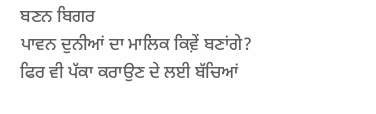ਬਣਨ ਬਿਗਰ
ਪਾਵਨ ਦੁਨੀਆਂ ਦਾ ਮਾਲਿਕ ਕਿਵ਼ੇਂ ਬਣਾਂਗੇ? ਫਿਰ ਵੀ ਪੱਕਾ ਕਰਾਉਣ ਦੇ ਲਈ ਬੱਚਿਆਂ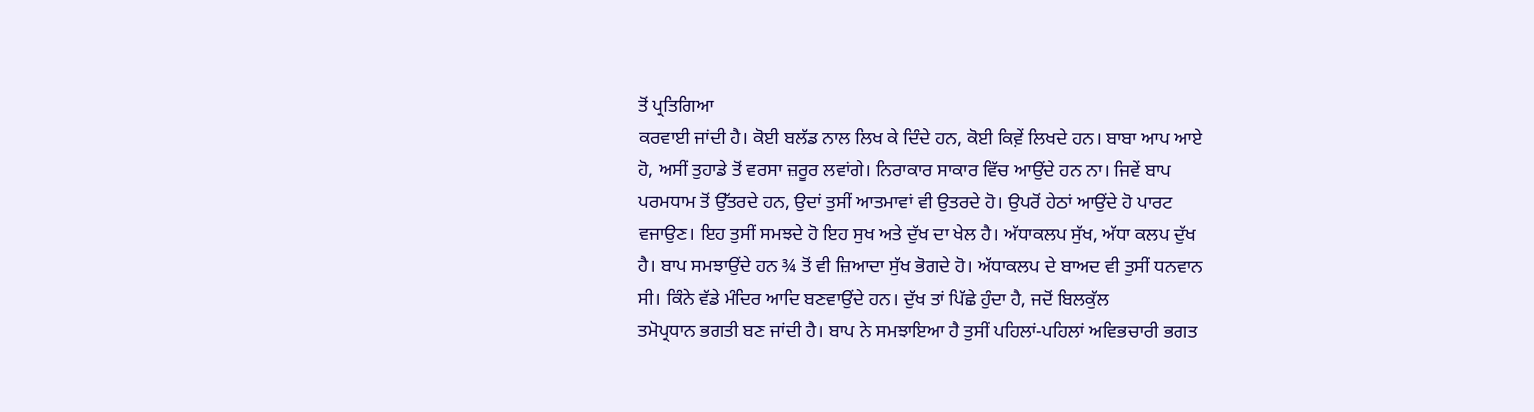ਤੋਂ ਪ੍ਰਤਿਗਿਆ
ਕਰਵਾਈ ਜਾਂਦੀ ਹੈ। ਕੋਈ ਬਲੱਡ ਨਾਲ ਲਿਖ ਕੇ ਦਿੰਦੇ ਹਨ, ਕੋਈ ਕਿਵ਼ੇਂ ਲਿਖਦੇ ਹਨ। ਬਾਬਾ ਆਪ ਆਏ
ਹੋ, ਅਸੀਂ ਤੁਹਾਡੇ ਤੋਂ ਵਰਸਾ ਜ਼ਰੂਰ ਲਵਾਂਗੇ। ਨਿਰਾਕਾਰ ਸਾਕਾਰ ਵਿੱਚ ਆਉਂਦੇ ਹਨ ਨਾ। ਜਿਵੇਂ ਬਾਪ
ਪਰਮਧਾਮ ਤੋਂ ਉੱਤਰਦੇ ਹਨ, ਉਦਾਂ ਤੁਸੀਂ ਆਤਮਾਵਾਂ ਵੀ ਉਤਰਦੇ ਹੋ। ਉਪਰੋਂ ਹੇਠਾਂ ਆਉਂਦੇ ਹੋ ਪਾਰਟ
ਵਜਾਉਣ। ਇਹ ਤੁਸੀਂ ਸਮਝਦੇ ਹੋ ਇਹ ਸੁਖ ਅਤੇ ਦੁੱਖ ਦਾ ਖੇਲ ਹੈ। ਅੱਧਾਕਲਪ ਸੁੱਖ, ਅੱਧਾ ਕਲਪ ਦੁੱਖ
ਹੈ। ਬਾਪ ਸਮਝਾਉਂਦੇ ਹਨ ¾ ਤੋਂ ਵੀ ਜ਼ਿਆਦਾ ਸੁੱਖ ਭੋਗਦੇ ਹੋ। ਅੱਧਾਕਲਪ ਦੇ ਬਾਅਦ ਵੀ ਤੁਸੀਂ ਧਨਵਾਨ
ਸੀ। ਕਿੰਨੇ ਵੱਡੇ ਮੰਦਿਰ ਆਦਿ ਬਣਵਾਉਂਦੇ ਹਨ। ਦੁੱਖ ਤਾਂ ਪਿੱਛੇ ਹੁੰਦਾ ਹੈ, ਜਦੋਂ ਬਿਲਕੁੱਲ
ਤਮੋਪ੍ਰਧਾਨ ਭਗਤੀ ਬਣ ਜਾਂਦੀ ਹੈ। ਬਾਪ ਨੇ ਸਮਝਾਇਆ ਹੈ ਤੁਸੀਂ ਪਹਿਲਾਂ-ਪਹਿਲਾਂ ਅਵਿਭਚਾਰੀ ਭਗਤ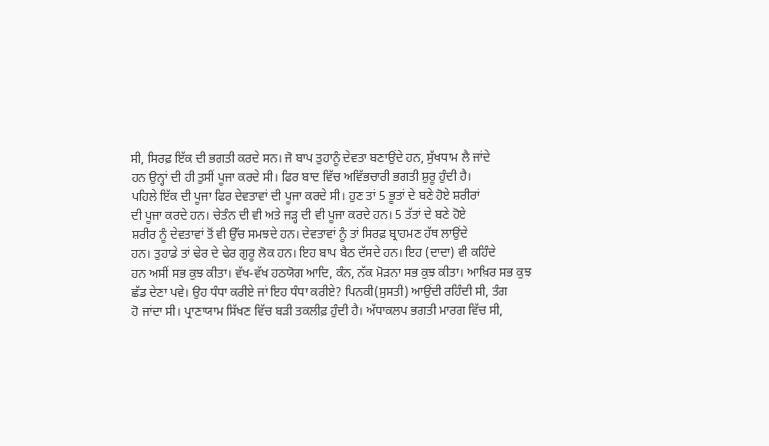ਸੀ, ਸਿਰਫ਼ ਇੱਕ ਦੀ ਭਗਤੀ ਕਰਦੇ ਸਨ। ਜੋ ਬਾਪ ਤੁਹਾਨੂੰ ਦੇਵਤਾ ਬਣਾਉਂਦੇ ਹਨ, ਸੁੱਖਧਾਮ ਲੈ ਜਾਂਦੇ
ਹਨ ਉਨ੍ਹਾਂ ਦੀ ਹੀ ਤੁਸੀਂ ਪੂਜਾ ਕਰਦੇ ਸੀ। ਫਿਰ ਬਾਦ ਵਿੱਚ ਅਵਿੱਭਚਾਰੀ ਭਗਤੀ ਸ਼ੁਰੂ ਹੁੰਦੀ ਹੈ।
ਪਹਿਲੇ ਇੱਕ ਦੀ ਪੂਜਾ ਫਿਰ ਦੇਵਤਾਵਾਂ ਦੀ ਪੂਜਾ ਕਰਦੇ ਸੀ। ਹੁਣ ਤਾਂ 5 ਭੂਤਾਂ ਦੇ ਬਣੇ ਹੋਏ ਸ਼ਰੀਰਾਂ
ਦੀ ਪੂਜਾ ਕਰਦੇ ਹਨ। ਚੇਤੰਨ ਦੀ ਵੀ ਅਤੇ ਜੜ੍ਹ ਦੀ ਵੀ ਪੂਜਾ ਕਰਦੇ ਹਨ। 5 ਤੱਤਾਂ ਦੇ ਬਣੇ ਹੋਏ
ਸ਼ਰੀਰ ਨੂੰ ਦੇਵਤਾਵਾਂ ਤੋਂ ਵੀ ਉੱਚ ਸਮਝਦੇ ਹਨ। ਦੇਵਤਾਵਾਂ ਨੂੰ ਤਾਂ ਸਿਰਫ਼ ਬ੍ਰਾਹਮਣ ਹੱਥ ਲਾਉਂਦੇ
ਹਨ। ਤੁਹਾਡੇ ਤਾਂ ਢੇਰ ਦੇ ਢੇਰ ਗੁਰੂ ਲੋਕ ਹਨ। ਇਹ ਬਾਪ ਬੈਠ ਦੱਸਦੇ ਹਨ। ਇਹ (ਦਾਦਾ) ਵੀ ਕਹਿੰਦੇ
ਹਨ ਅਸੀਂ ਸਭ ਕੁਝ ਕੀਤਾ। ਵੱਖ-ਵੱਖ ਹਠਯੋਗ ਆਦਿ, ਕੰਨ, ਨੱਕ ਮੋੜਨਾ ਸਭ ਕੁਝ ਕੀਤਾ। ਆਖ਼ਿਰ ਸਭ ਕੁਝ
ਛੱਡ ਦੇਣਾ ਪਵੇ। ਉਹ ਧੰਧਾ ਕਰੀਏ ਜਾਂ ਇਹ ਧੰਧਾ ਕਰੀਏ? ਪਿਨਕੀ(ਸੁਸਤੀ) ਆਉਂਦੀ ਰਹਿੰਦੀ ਸੀ, ਤੰਗ
ਹੋ ਜਾਂਦਾ ਸੀ। ਪ੍ਰਾਣਾਯਾਮ ਸਿੱਖਣ ਵਿੱਚ ਬੜੀ ਤਕਲੀਫ਼ ਹੁੰਦੀ ਹੈ। ਅੱਧਾਕਲਪ ਭਗਤੀ ਮਾਰਗ ਵਿੱਚ ਸੀ,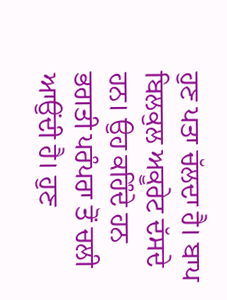ਹੁਣ ਪਤਾ ਚੱਲਦਾ ਹੈ। ਬਾਪ ਬਿਲਕੁਲ ਅਕੂਰੇਟ ਦੱਸਦੇ ਹਨ। ਉਹ ਕਹਿੰਦੇ ਹਨ ਭਗਤੀ ਪਰੰਪਰਾ ਤੋਂ ਚਲੀ
ਆਉਂਦੀ ਹੈ। ਹੁਣ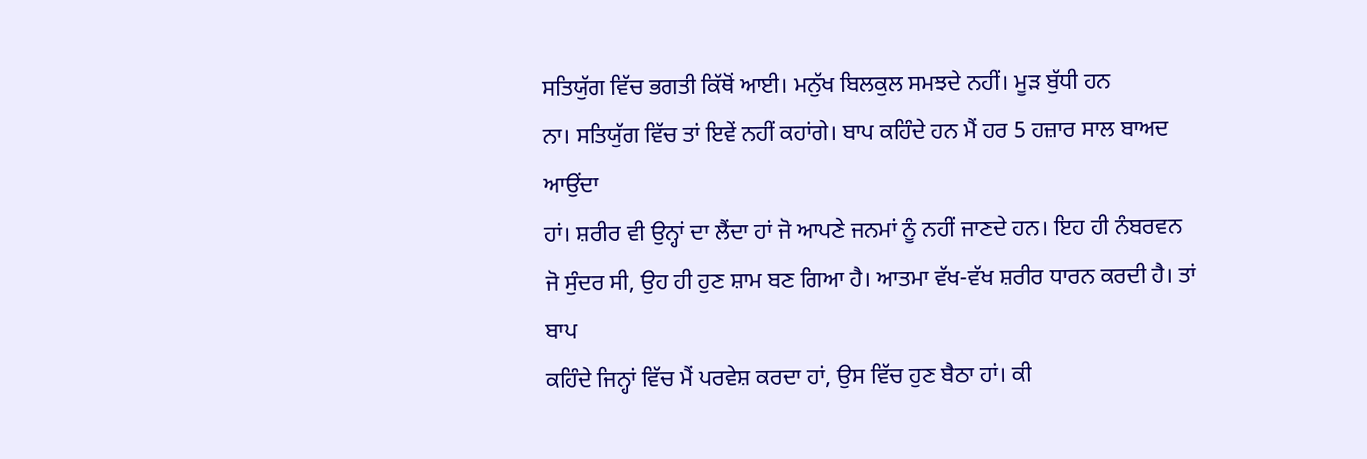ਸਤਿਯੁੱਗ ਵਿੱਚ ਭਗਤੀ ਕਿੱਥੋਂ ਆਈ। ਮਨੁੱਖ ਬਿਲਕੁਲ ਸਮਝਦੇ ਨਹੀਂ। ਮੂੜ ਬੁੱਧੀ ਹਨ
ਨਾ। ਸਤਿਯੁੱਗ ਵਿੱਚ ਤਾਂ ਇਵੇਂ ਨਹੀਂ ਕਹਾਂਗੇ। ਬਾਪ ਕਹਿੰਦੇ ਹਨ ਮੈਂ ਹਰ 5 ਹਜ਼ਾਰ ਸਾਲ ਬਾਅਦ ਆਉਂਦਾ
ਹਾਂ। ਸ਼ਰੀਰ ਵੀ ਉਨ੍ਹਾਂ ਦਾ ਲੈਂਦਾ ਹਾਂ ਜੋ ਆਪਣੇ ਜਨਮਾਂ ਨੂੰ ਨਹੀਂ ਜਾਣਦੇ ਹਨ। ਇਹ ਹੀ ਨੰਬਰਵਨ
ਜੋ ਸੁੰਦਰ ਸੀ, ਉਹ ਹੀ ਹੁਣ ਸ਼ਾਮ ਬਣ ਗਿਆ ਹੈ। ਆਤਮਾ ਵੱਖ-ਵੱਖ ਸ਼ਰੀਰ ਧਾਰਨ ਕਰਦੀ ਹੈ। ਤਾਂ ਬਾਪ
ਕਹਿੰਦੇ ਜਿਨ੍ਹਾਂ ਵਿੱਚ ਮੈਂ ਪਰਵੇਸ਼ ਕਰਦਾ ਹਾਂ, ਉਸ ਵਿੱਚ ਹੁਣ ਬੈਠਾ ਹਾਂ। ਕੀ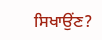ਸਿਖਾਉਂਣ?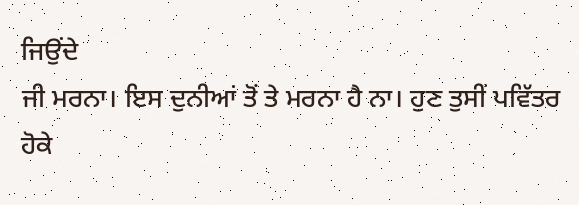ਜਿਉਂਦੇ
ਜੀ ਮਰਨਾ। ਇਸ ਦੁਨੀਆਂ ਤੋਂ ਤੇ ਮਰਨਾ ਹੈ ਨਾ। ਹੁਣ ਤੁਸੀਂ ਪਵਿੱਤਰ ਹੋਕੇ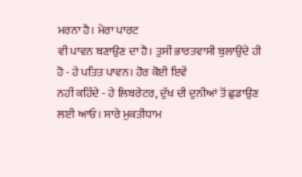ਮਰਨਾ ਹੈ। ਮੇਰਾ ਪਾਰਟ
ਵੀ ਪਾਵਨ ਬਣਾਉਣ ਦਾ ਹੈ। ਤੁਸੀਂ ਭਾਰਤਵਾਸੀ ਬੁਲਾਉਂਦੇ ਹੀ ਹੋ - ਹੇ ਪਤਿਤ ਪਾਵਨ। ਹੋਰ ਕੋਈ ਇਵੇਂ
ਨਹੀਂ ਕਹਿੰਦੇ - ਹੇ ਲਿਬਰੇਟਰ, ਦੁੱਖ ਦੀ ਦੁਨੀਆਂ ਤੋਂ ਛੁਡਾਉਣ ਲਈ ਆਓ। ਸਾਰੇ ਮੁਕਤੀਧਾਮ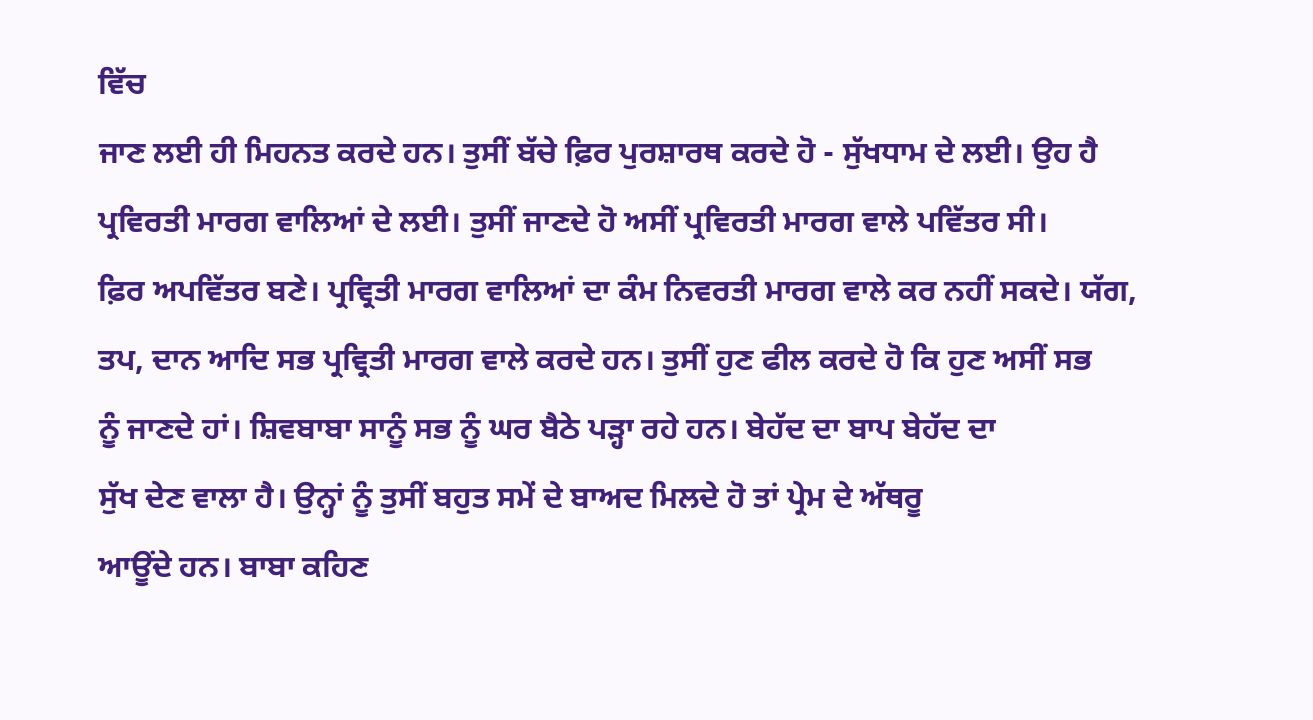ਵਿੱਚ
ਜਾਣ ਲਈ ਹੀ ਮਿਹਨਤ ਕਰਦੇ ਹਨ। ਤੁਸੀਂ ਬੱਚੇ ਫ਼ਿਰ ਪੁਰਸ਼ਾਰਥ ਕਰਦੇ ਹੋ - ਸੁੱਖਧਾਮ ਦੇ ਲਈ। ਉਹ ਹੈ
ਪ੍ਰਵਿਰਤੀ ਮਾਰਗ ਵਾਲਿਆਂ ਦੇ ਲਈ। ਤੁਸੀਂ ਜਾਣਦੇ ਹੋ ਅਸੀਂ ਪ੍ਰਵਿਰਤੀ ਮਾਰਗ ਵਾਲੇ ਪਵਿੱਤਰ ਸੀ।
ਫ਼ਿਰ ਅਪਵਿੱਤਰ ਬਣੇ। ਪ੍ਰਵ੍ਰਿਤੀ ਮਾਰਗ ਵਾਲਿਆਂ ਦਾ ਕੰਮ ਨਿਵਰਤੀ ਮਾਰਗ ਵਾਲੇ ਕਰ ਨਹੀਂ ਸਕਦੇ। ਯੱਗ,
ਤਪ, ਦਾਨ ਆਦਿ ਸਭ ਪ੍ਰਵ੍ਰਿਤੀ ਮਾਰਗ ਵਾਲੇ ਕਰਦੇ ਹਨ। ਤੁਸੀਂ ਹੁਣ ਫੀਲ ਕਰਦੇ ਹੋ ਕਿ ਹੁਣ ਅਸੀਂ ਸਭ
ਨੂੰ ਜਾਣਦੇ ਹਾਂ। ਸ਼ਿਵਬਾਬਾ ਸਾਨੂੰ ਸਭ ਨੂੰ ਘਰ ਬੈਠੇ ਪੜ੍ਹਾ ਰਹੇ ਹਨ। ਬੇਹੱਦ ਦਾ ਬਾਪ ਬੇਹੱਦ ਦਾ
ਸੁੱਖ ਦੇਣ ਵਾਲਾ ਹੈ। ਉਨ੍ਹਾਂ ਨੂੰ ਤੁਸੀਂ ਬਹੁਤ ਸਮੇਂ ਦੇ ਬਾਅਦ ਮਿਲਦੇ ਹੋ ਤਾਂ ਪ੍ਰੇਮ ਦੇ ਅੱਥਰੂ
ਆਊਂਦੇ ਹਨ। ਬਾਬਾ ਕਹਿਣ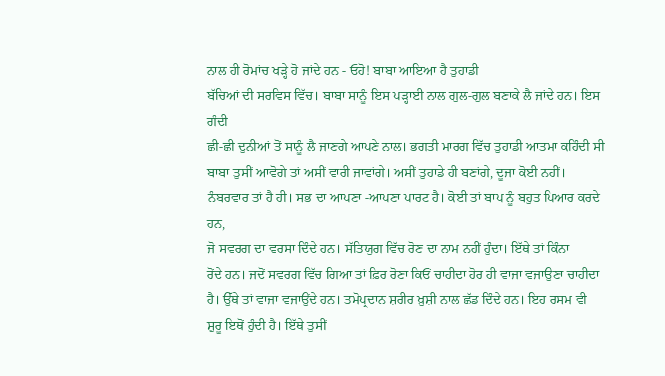ਨਾਲ ਹੀ ਰੋਮਾਂਚ ਖੜ੍ਹੇ ਹੋ ਜਾਂਦੇ ਹਨ - ਓਹੋ! ਬਾਬਾ ਆਇਆ ਹੈ ਤੁਹਾਡੀ
ਬੱਚਿਆਂ ਦੀ ਸਰਵਿਸ ਵਿੱਚ। ਬਾਬਾ ਸਾਨੂੰ ਇਸ ਪੜ੍ਹਾਈ ਨਾਲ ਗੁਲ-ਗੁਲ ਬਣਾਕੇ ਲੈ ਜਾਂਦੇ ਹਨ। ਇਸ ਗੰਦੀ
ਛੀ-ਛੀ ਦੁਨੀਆਂ ਤੋਂ ਸਾਨੂੰ ਲੈ ਜਾਣਗੇ ਆਪਣੇ ਨਾਲ। ਭਗਤੀ ਮਾਰਗ ਵਿੱਚ ਤੁਹਾਡੀ ਆਤਮਾ ਕਹਿੰਦੀ ਸੀ
ਬਾਬਾ ਤੁਸੀਂ ਆਵੋਗੇ ਤਾਂ ਅਸੀਂ ਵਾਰੀ ਜਾਵਾਂਗੇ। ਅਸੀਂ ਤੁਹਾਡੇ ਹੀ ਬਣਾਂਗੇ, ਦੂਜਾ ਕੋਈ ਨਹੀਂ।
ਨੰਬਰਵਾਰ ਤਾਂ ਹੈ ਹੀ। ਸਭ ਦਾ ਆਪਣਾ -ਆਪਣਾ ਪਾਰਟ ਹੈ। ਕੋਈ ਤਾਂ ਬਾਪ ਨੂੰ ਬਹੁਤ ਪਿਆਰ ਕਰਦੇ ਹਨ,
ਜੋ ਸਵਰਗ ਦਾ ਵਰਸਾ ਦਿੰਦੇ ਹਨ। ਸੱਤਿਯੁਗ ਵਿੱਚ ਰੋਣ ਦਾ ਨਾਮ ਨਹੀਂ ਹੁੰਦਾ। ਇੱਥੇ ਤਾਂ ਕਿੰਨਾ
ਰੋਂਦੇ ਹਨ। ਜਦੋਂ ਸਵਰਗ ਵਿੱਚ ਗਿਆ ਤਾਂ ਫ਼ਿਰ ਰੋਣਾ ਕਿਓਂ ਚਾਹੀਦਾ ਹੋਰ ਹੀ ਵਾਜਾ ਵਜਾਉਣਾ ਚਾਹੀਦਾ
ਹੈ। ਉੱਥੇ ਤਾਂ ਵਾਜਾ ਵਜਾਉਂਦੇ ਹਨ। ਤਮੋਪ੍ਰਦਾਨ ਸ਼ਰੀਰ ਖ਼ੁਸ਼ੀ ਨਾਲ ਛੱਡ ਦਿੰਦੇ ਹਨ। ਇਹ ਰਸਮ ਵੀ
ਸ਼ੁਰੂ ਇਥੋਂ ਹੁੰਦੀ ਹੈ। ਇੱਥੇ ਤੁਸੀਂ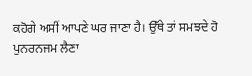ਕਹੋਗੇ ਅਸੀਂ ਆਪਣੇ ਘਰ ਜਾਣਾ ਹੈ। ਉੱਥੇ ਤਾਂ ਸਮਝਦੇ ਹੋ
ਪੁਨਰਨਜਮ ਲੈਣਾ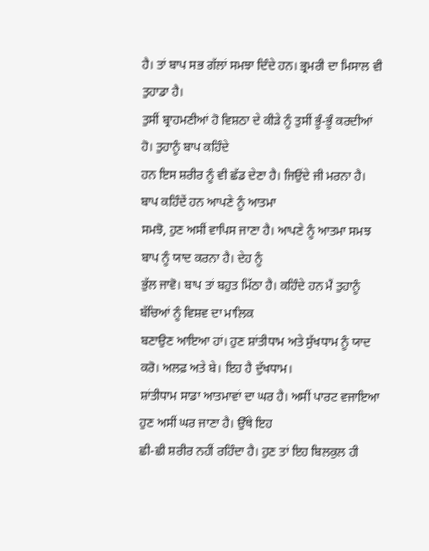ਹੈ। ਤਾਂ ਬਾਪ ਸਭ ਗੱਲਾਂ ਸਮਝਾ ਦਿੰਦੇ ਹਨ। ਭ੍ਰਮਰੀ ਦਾ ਮਿਸਾਲ ਵੀ ਤੁਹਾਡਾ ਹੈ।
ਤੁਸੀਂ ਬ੍ਰਾਹਮਣੀਆਂ ਹੋ ਵਿਸ਼ਠਾ ਦੇ ਕੀੜੇ ਨੂੰ ਤੁਸੀਂ ਭੂੰ-ਭੂੰ ਕਰਦੀਆਂ ਹੋ। ਤੁਹਾਨੂੰ ਬਾਪ ਕਹਿੰਦੇ
ਹਨ ਇਸ ਸ਼ਰੀਰ ਨੂੰ ਵੀ ਛੱਡ ਦੇਣਾ ਹੈ। ਜਿਉਂਦੇ ਜੀ ਮਰਨਾ ਹੈ। ਬਾਪ ਕਹਿੰਦੇਂ ਹਨ ਆਪਣੇ ਨੂੰ ਆਤਮਾ
ਸਮਝੋ, ਹੁਣ ਅਸੀਂ ਵਾਪਿਸ ਜਾਣਾ ਹੈ। ਆਪਣੇ ਨੂੰ ਆਤਮਾ ਸਮਝ ਬਾਪ ਨੂੰ ਯਾਦ ਕਰਨਾ ਹੈ। ਦੇਹ ਨੂੰ
ਭੁੱਲ ਜਾਵੋ। ਬਾਪ ਤਾਂ ਬਹੁਤ ਮਿੱਠਾ ਹੈ। ਕਹਿੰਦੇ ਹਨ ਮੈਂ ਤੁਹਾਨੂੰ ਬੱਚਿਆਂ ਨੂੰ ਵਿਸ਼ਵ ਦਾ ਮਾਲਿਕ
ਬਣਾਉਣ ਆਇਆ ਹਾਂ। ਹੁਣ ਸ਼ਾਂਤੀਧਾਮ ਅਤੇ ਸੁੱਖਧਾਮ ਨੂੰ ਯਾਦ ਕਰੋ। ਅਲਫ਼ ਅਤੇ ਬੇ। ਇਹ ਹੈ ਦੁੱਖਧਾਮ।
ਸ਼ਾਂਤੀਧਾਮ ਸਾਡਾ ਆਤਮਾਵਾਂ ਦਾ ਘਰ ਹੈ। ਅਸੀਂ ਪਾਰਟ ਵਜਾਇਆ ਹੁਣ ਅਸੀਂ ਘਰ ਜਾਣਾ ਹੈ। ਉੱਥੇ ਇਹ
ਛੀ-ਛੀ ਸ਼ਰੀਰ ਨਹੀਂ ਰਹਿੰਦਾ ਹੈ। ਹੁਣ ਤਾਂ ਇਹ ਬਿਲਕੁਲ ਹੀ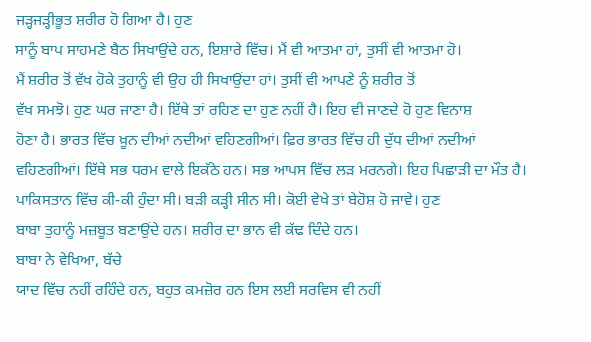ਜੜ੍ਹਜੜ੍ਹੀਭੂਤ ਸ਼ਰੀਰ ਹੋ ਗਿਆ ਹੈ। ਹੁਣ
ਸਾਨੂੰ ਬਾਪ ਸਾਹਮਣੇ ਬੈਠ ਸਿਖਾਉਂਦੇ ਹਨ, ਇਸ਼ਾਰੇ ਵਿੱਚ। ਮੈਂ ਵੀ ਆਤਮਾ ਹਾਂ, ਤੁਸੀਂ ਵੀ ਆਤਮਾ ਹੋ।
ਮੈਂ ਸ਼ਰੀਰ ਤੋਂ ਵੱਖ ਹੋਕੇ ਤੁਹਾਨੂੰ ਵੀ ਉਹ ਹੀ ਸਿਖਾਉਂਦਾ ਹਾਂ। ਤੁਸੀਂ ਵੀ ਆਪਣੇ ਨੂੰ ਸ਼ਰੀਰ ਤੋਂ
ਵੱਖ ਸਮਝੋ। ਹੁਣ ਘਰ ਜਾਣਾ ਹੈ। ਇੱਥੇ ਤਾਂ ਰਹਿਣ ਦਾ ਹੁਣ ਨਹੀਂ ਹੈ। ਇਹ ਵੀ ਜਾਣਦੇ ਹੋ ਹੁਣ ਵਿਨਾਸ਼
ਹੋਣਾ ਹੈ। ਭਾਰਤ ਵਿੱਚ ਖ਼ੂਨ ਦੀਆਂ ਨਦੀਆਂ ਵਹਿਣਗੀਆਂ। ਫ਼ਿਰ ਭਾਰਤ ਵਿੱਚ ਹੀ ਦੁੱਧ ਦੀਆਂ ਨਦੀਆਂ
ਵਹਿਣਗੀਆਂ। ਇੱਥੇ ਸਭ ਧਰਮ ਵਾਲੇ ਇਕੱਠੇ ਹਨ। ਸਭ ਆਪਸ ਵਿੱਚ ਲੜ ਮਰਨਗੇ। ਇਹ ਪਿਛਾੜੀ ਦਾ ਮੌਤ ਹੈ।
ਪਾਕਿਸਤਾਨ ਵਿੱਚ ਕੀ-ਕੀ ਹੁੰਦਾ ਸੀ। ਬੜੀ ਕੜ੍ਹੀ ਸੀਨ ਸੀ। ਕੋਈ ਵੇਖੇ ਤਾਂ ਬੇਹੋਸ਼ ਹੋ ਜਾਵੇ। ਹੁਣ
ਬਾਬਾ ਤੁਹਾਨੂੰ ਮਜ਼ਬੂਤ ਬਣਾਉਂਦੇ ਹਨ। ਸ਼ਰੀਰ ਦਾ ਭਾਨ ਵੀ ਕੱਢ ਦਿੰਦੇ ਹਨ।
ਬਾਬਾ ਨੇ ਵੇਖਿਆ, ਬੱਚੇ
ਯਾਦ ਵਿੱਚ ਨਹੀਂ ਰਹਿੰਦੇ ਹਨ, ਬਹੁਤ ਕਮਜ਼ੋਰ ਹਨ ਇਸ ਲਈ ਸਰਵਿਸ ਵੀ ਨਹੀਂ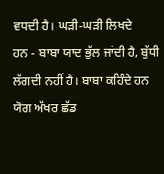ਵਧਦੀ ਹੈ। ਘੜੀ-ਘੜੀ ਲਿਖਦੇ
ਹਨ - ਬਾਬਾ ਯਾਦ ਭੁੱਲ ਜਾਂਦੀ ਹੈ, ਬੁੱਧੀ ਲੱਗਦੀ ਨਹੀਂ ਹੈ। ਬਾਬਾ ਕਹਿੰਦੇ ਹਨ ਯੋਗ ਅੱਖਰ ਛੱਡ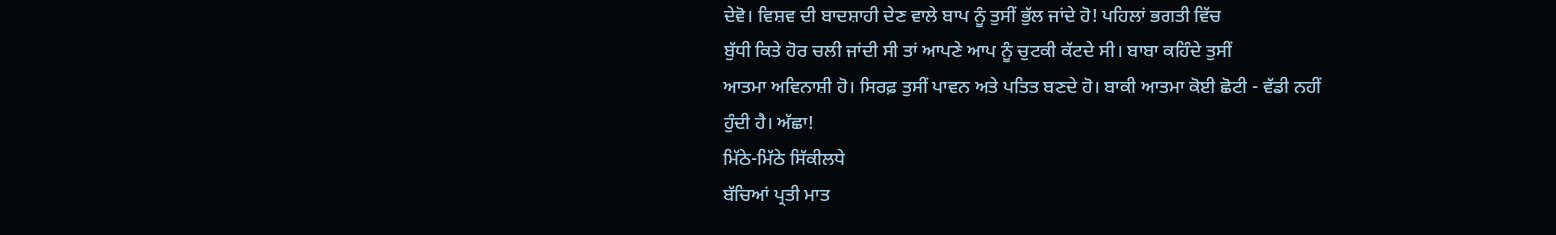ਦੇਵੋ। ਵਿਸ਼ਵ ਦੀ ਬਾਦਸ਼ਾਹੀ ਦੇਣ ਵਾਲੇ ਬਾਪ ਨੂੰ ਤੁਸੀਂ ਭੁੱਲ ਜਾਂਦੇ ਹੋ! ਪਹਿਲਾਂ ਭਗਤੀ ਵਿੱਚ
ਬੁੱਧੀ ਕਿਤੇ ਹੋਰ ਚਲੀ ਜਾਂਦੀ ਸੀ ਤਾਂ ਆਪਣੇ ਆਪ ਨੂੰ ਚੁਟਕੀ ਕੱਟਦੇ ਸੀ। ਬਾਬਾ ਕਹਿੰਦੇ ਤੁਸੀਂ
ਆਤਮਾ ਅਵਿਨਾਸ਼ੀ ਹੋ। ਸਿਰਫ਼ ਤੁਸੀਂ ਪਾਵਨ ਅਤੇ ਪਤਿਤ ਬਣਦੇ ਹੋ। ਬਾਕੀ ਆਤਮਾ ਕੋਈ ਛੋਟੀ - ਵੱਡੀ ਨਹੀਂ
ਹੁੰਦੀ ਹੈ। ਅੱਛਾ!
ਮਿੱਠੇ-ਮਿੱਠੇ ਸਿੱਕੀਲਧੇ
ਬੱਚਿਆਂ ਪ੍ਰਤੀ ਮਾਤ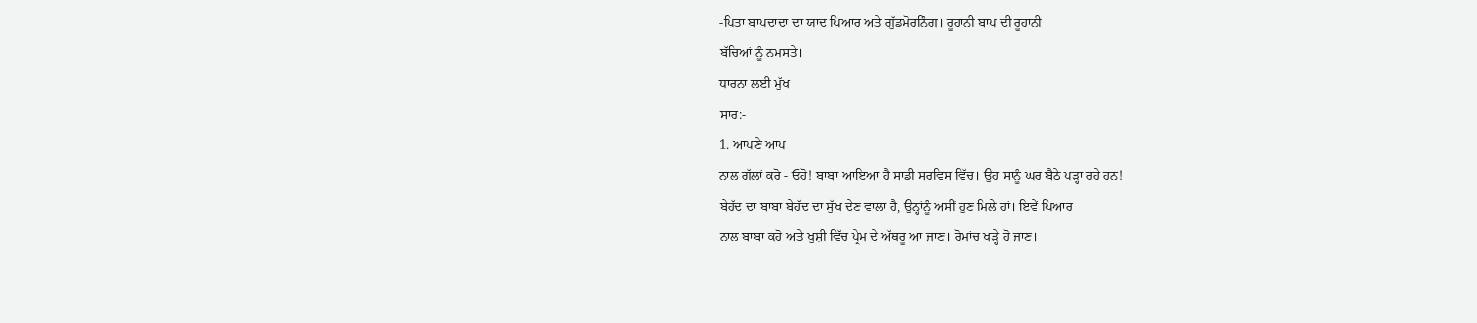-ਪਿਤਾ ਬਾਪਦਾਦਾ ਦਾ ਯਾਦ ਪਿਆਰ ਅਤੇ ਗੁੱਡਮੋਰਨਿੰਗ। ਰੂਹਾਨੀ ਬਾਪ ਦੀ ਰੂਹਾਨੀ
ਬੱਚਿਆਂ ਨੂੰ ਨਮਸਤੇ।
ਧਾਰਨਾ ਲਈ ਮੁੱਖ
ਸਾਰ:-
1. ਆਪਣੇ ਆਪ
ਨਾਲ ਗੱਲਾਂ ਕਰੋ - ਓਹੋ! ਬਾਬਾ ਆਇਆ ਹੈ ਸਾਡੀ ਸਰਵਿਸ ਵਿੱਚ। ਉਹ ਸਾਨੂੰ ਘਰ ਬੈਠੇ ਪੜ੍ਹਾ ਰਹੇ ਹਨ!
ਬੇਹੱਦ ਦਾ ਬਾਬਾ ਬੇਹੱਦ ਦਾ ਸੁੱਖ ਦੇਣ ਵਾਲਾ ਹੈ, ਉਨ੍ਹਾਂਨੂੰ ਅਸੀਂ ਹੁਣ ਮਿਲੇ ਹਾਂ। ਇਵੇਂ ਪਿਆਰ
ਨਾਲ ਬਾਬਾ ਕਹੋ ਅਤੇ ਖੁਸ਼ੀ ਵਿੱਚ ਪ੍ਰੇਮ ਦੇ ਅੱਥਰੂ ਆ ਜਾਣ। ਰੋਮਾਂਚ ਖੜ੍ਹੇ ਹੋ ਜਾਣ।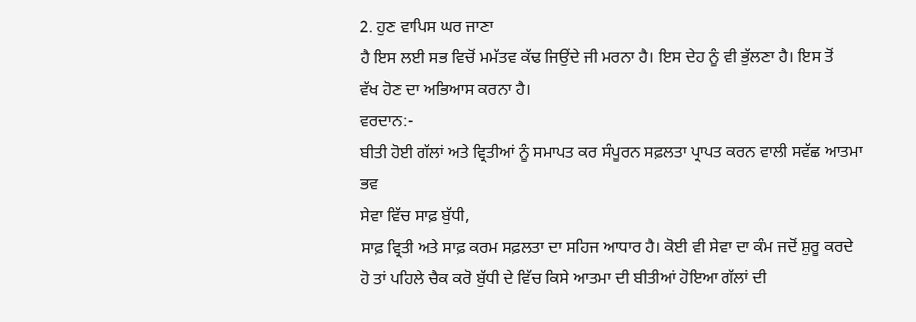2. ਹੁਣ ਵਾਪਿਸ ਘਰ ਜਾਣਾ
ਹੈ ਇਸ ਲਈ ਸਭ ਵਿਚੋਂ ਮਮੱਤਵ ਕੱਢ ਜਿਉਂਦੇ ਜੀ ਮਰਨਾ ਹੈ। ਇਸ ਦੇਹ ਨੂੰ ਵੀ ਭੁੱਲਣਾ ਹੈ। ਇਸ ਤੋਂ
ਵੱਖ ਹੋਣ ਦਾ ਅਭਿਆਸ ਕਰਨਾ ਹੈ।
ਵਰਦਾਨ:-
ਬੀਤੀ ਹੋਈ ਗੱਲਾਂ ਅਤੇ ਵ੍ਰਿਤੀਆਂ ਨੂੰ ਸਮਾਪਤ ਕਰ ਸੰਪੂਰਨ ਸਫ਼ਲਤਾ ਪ੍ਰਾਪਤ ਕਰਨ ਵਾਲੀ ਸਵੱਛ ਆਤਮਾ
ਭਵ
ਸੇਵਾ ਵਿੱਚ ਸਾਫ਼ ਬੁੱਧੀ,
ਸਾਫ਼ ਵ੍ਰਿਤੀ ਅਤੇ ਸਾਫ਼ ਕਰਮ ਸਫ਼ਲਤਾ ਦਾ ਸਹਿਜ ਆਧਾਰ ਹੈ। ਕੋਈ ਵੀ ਸੇਵਾ ਦਾ ਕੰਮ ਜਦੋਂ ਸ਼ੁਰੂ ਕਰਦੇ
ਹੋ ਤਾਂ ਪਹਿਲੇ ਚੈਕ ਕਰੋ ਬੁੱਧੀ ਦੇ ਵਿੱਚ ਕਿਸੇ ਆਤਮਾ ਦੀ ਬੀਤੀਆਂ ਹੋਇਆ ਗੱਲਾਂ ਦੀ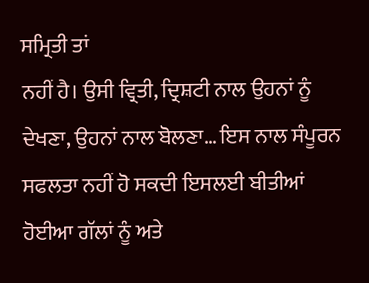ਸਮ੍ਰਿਤੀ ਤਾਂ
ਨਹੀਂ ਹੈ। ਉਸੀ ਵ੍ਰਿਤੀ, ਦ੍ਰਿਸ਼ਟੀ ਨਾਲ ਉਹਨਾਂ ਨੂੰ ਦੇਖਣਾ, ਉਹਨਾਂ ਨਾਲ ਬੋਲਣਾ… ਇਸ ਨਾਲ ਸੰਪੂਰਨ
ਸਫਲਤਾ ਨਹੀਂ ਹੋ ਸਕਦੀ ਇਸਲਈ ਬੀਤੀਆਂ ਹੋਈਆ ਗੱਲਾਂ ਨੂੰ ਅਤੇ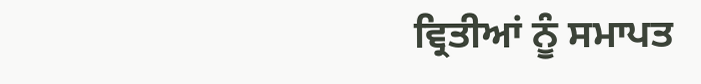ਵ੍ਰਿਤੀਆਂ ਨੂੰ ਸਮਾਪਤ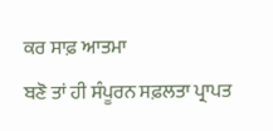ਕਰ ਸਾਫ਼ ਆਤਮਾ
ਬਣੋ ਤਾਂ ਹੀ ਸੰਪੂਰਨ ਸਫ਼ਲਤਾ ਪ੍ਰਾਪਤ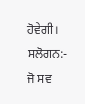ਹੋਵੇਗੀ।
ਸਲੋਗਨ:-
ਜੋ ਸਵ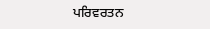ਪਰਿਵਰਤਨ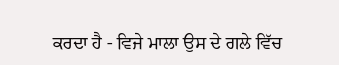ਕਰਦਾ ਹੈ - ਵਿਜੇ ਮਾਲਾ ਉਸ ਦੇ ਗਲੇ ਵਿੱਚ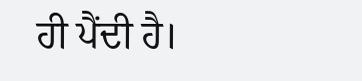ਹੀ ਪੈਂਦੀ ਹੈ।